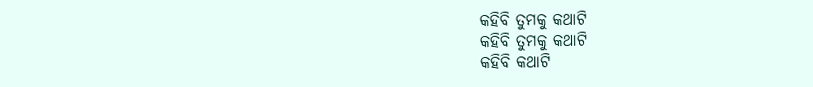କହିବି ତୁମକୁ କଥାଟି
କହିବି ତୁମକୁ କଥାଟି
କହିବି କଥାଟି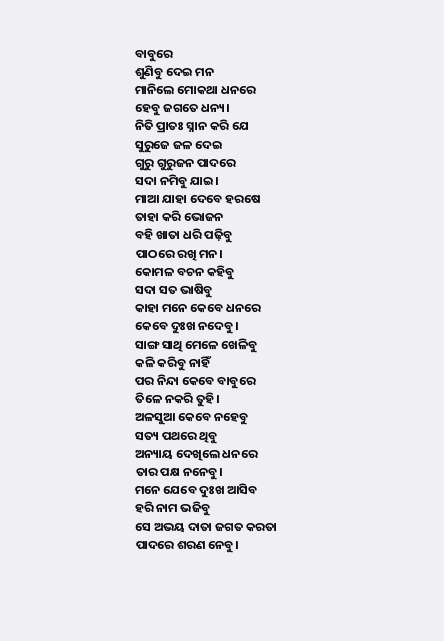ବାବୁରେ
ଶୁଣିବୁ ଦେଇ ମନ
ମାନିଲେ ମୋକଥା ଧନରେ
ହେବୁ ଜଗତେ ଧନ୍ୟ।
ନିତି ପ୍ରାତଃ ସ୍ନାନ କରି ଯେ
ସୁରୁଜେ ଜଳ ଦେଇ
ଗୁରୁ ଗୁରୁଜନ ପାଦରେ
ସଦା ନମିବୁ ଯାଇ।
ମାଆ ଯାହା ଦେବେ ହରଷେ
ତାହା କରି ଭୋଜନ
ବହି ଖାତା ଧରି ପଢ଼ିବୁ
ପାଠରେ ରଖି ମନ।
କୋମଳ ବଚନ କହିବୁ
ସଦା ସତ ଭାଷିବୁ
କାହା ମନେ କେବେ ଧନରେ
କେବେ ଦୁଃଖ ନଦେବୁ।
ସାଙ୍ଗ ସାଥି ମେଳେ ଖେଳିବୁ
କଳି କରିବୁ ନାହିଁ
ପର ନିନ୍ଦା କେବେ ବାବୁରେ
ତିଳେ ନକରି ତୁହି।
ଅଳସୁଆ କେବେ ନହେବୁ
ସତ୍ୟ ପଥରେ ଥିବୁ
ଅନ୍ୟାୟ ଦେଖିଲେ ଧନରେ
ତାର ପକ୍ଷ ନନେବୁ।
ମନେ ଯେବେ ଦୁଃଖ ଆସିବ
ହରି ନାମ ଭଜିବୁ
ସେ ଅଭୟ ଦାତା ଜଗତ କରତା
ପାଦରେ ଶରଣ ନେବୁ।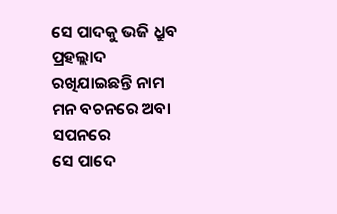ସେ ପାଦକୁ ଭଜି ଧ୍ରୁବ ପ୍ରହଲ୍ଲାଦ
ରଖିଯାଇଛନ୍ତି ନାମ
ମନ ବଚନରେ ଅବା ସପନରେ
ସେ ପାଦେ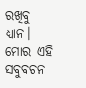ରଖିବୁ ଧ୍ୟାନ।
ମୋର ଏହି ସବୁବଚନ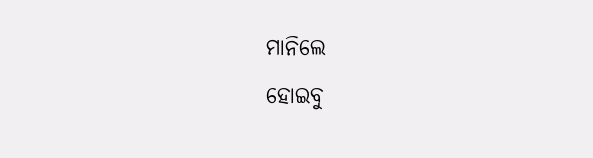ମାନିଲେ
ହୋଇବୁ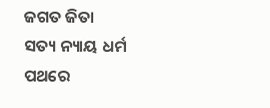ଜଗତ ଜିତା
ସତ୍ୟ ନ୍ୟାୟ ଧର୍ମ ପଥରେ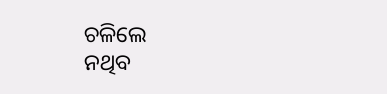ଚଳିଲେ
ନଥିବ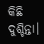କିଛି ଦୁଶ୍ଚିନ୍ତା।